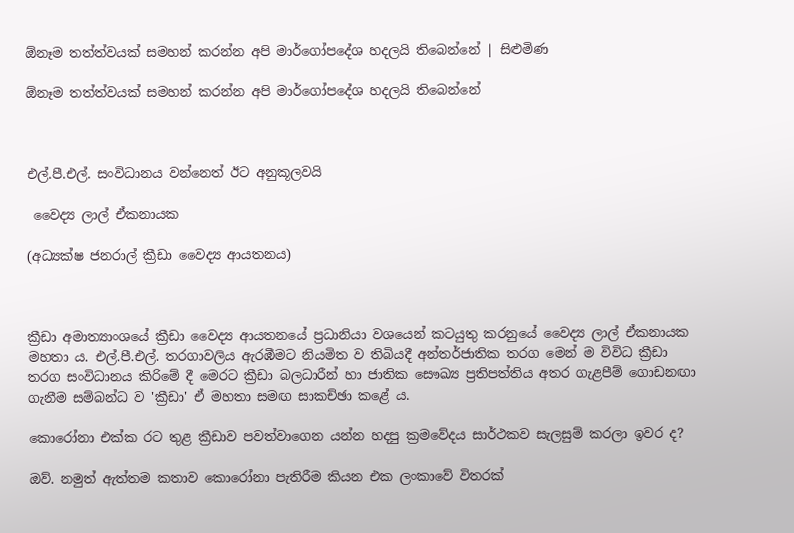ඕනෑම තත්ත්වයක් සමහන් කරන්න අපි මාර්ගෝපදේශ හදලයි තිබෙන්නේ | සිළුමිණ

ඕනෑම තත්ත්වයක් සමහන් කරන්න අපි මාර්ගෝපදේශ හදලයි තිබෙන්නේ



එල්.පී.එල්. සංවිධානය වන්නෙත් ඊට අනුකූලවයි

 වෛද්‍ය ලාල් ඒකනායක

(අධ්‍යක්ෂ ජනරාල් ක්‍රීඩා වෛද්‍ය ආයතනය)



ක්‍රීඩා අමාත්‍යාංශයේ ක්‍රීඩා වෛද්‍ය ආයතනයේ ප්‍රධානියා වශයෙන් කටයුතු කරනුයේ වෛද්‍ය ලාල් ඒකනායක මහතා ය. එල්.පී.එල්. තරගාවලිය ඇරඹීමට නියමිත ව තිබියදී අන්තර්ජාතික තරග මෙන් ම විවිධ ක්‍රීඩා තරග සංවිධානය කිරිමේ දී මෙරට ක්‍රීඩා බලධාරීන් හා ජාතික සෞඛ්‍ය ප්‍රතිපත්තිය අතර ගැළපීම් ගොඩනඟා ගැනීම සම්බන්ධ ව 'ක්‍රීඩා' ඒ මහතා සමඟ සාකච්ඡා කළේ ය.

කොරෝනා එක්ක රට තුළ ක්‍රීඩාව පවත්වාගෙන යන්න හදපු ක්‍රමවේදය සාර්ථකව සැලසුම් කරලා ඉවර ද?

ඔව්. නමුත් ඇත්තම කතාව කොරෝනා පැතිරීම කියන එක ලංකාවේ විතරක්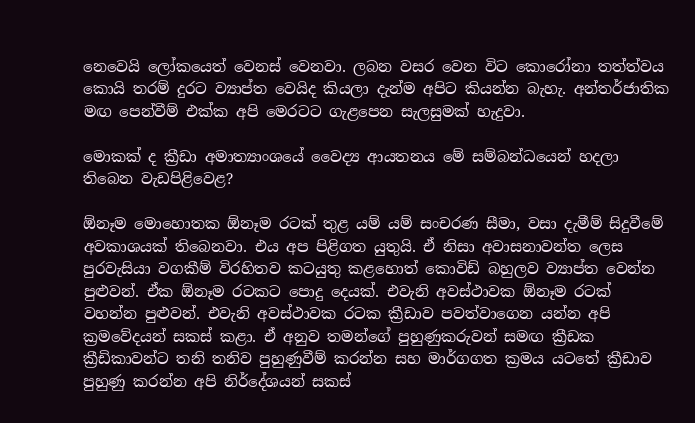නෙවෙයි ලෝකයෙත් වෙනස් වෙනවා. ලබන වසර වෙන විට කොරෝනා තත්ත්වය කොයි තරම් දුරට ව්‍යාප්ත වෙයිද කියලා දැන්ම අපිට කියන්න බැහැ. අන්තර්ජාතික මඟ පෙන්වීම් එක්ක අපි මෙරටට ගැළපෙන සැලසුමක් හැදුවා.

මොකක් ද ක්‍රීඩා අමාත්‍යාංශයේ වෛද්‍ය ආයතනය මේ සම්බන්ධයෙන් හදලා තිබෙන වැඩපිළිවෙළ?

ඕනෑම මොහොතක ඕනෑම රටක් තුළ යම් යම් සංචරණ සීමා, වසා දැමීම් සිදුවීමේ අවකාශයක් තිබෙනවා. එය අප පිළිගත යුතුයි. ඒ නිසා අවාසනාවන්ත ලෙස පුරවැසියා වගකීම් විරහිතව කටයුතු කළහොත් කොවිඩ් බහුලව ව්‍යාප්ත වෙන්න පුළුවන්. ඒක ඕනෑම රටකට පොදු දෙයක්. එවැනි අවස්ථාවක ඕනෑම රටක් වහන්න පුළුවන්. එවැනි අවස්ථාවක රටක ක්‍රීඩාව පවත්වාගෙන යන්න අපි ක්‍රමවේදයන් සකස් කළා. ඒ අනුව තමන්ගේ පුහුණුකරුවන් සමඟ ක්‍රීඩක ක්‍රීඩිකාවන්ට තනි තනිව පුහුණුවීම් කරන්න සහ මාර්ගගත ක්‍රමය යටතේ ක්‍රීඩාව පුහුණු කරන්න අපි නිර්දේශයන් සකස්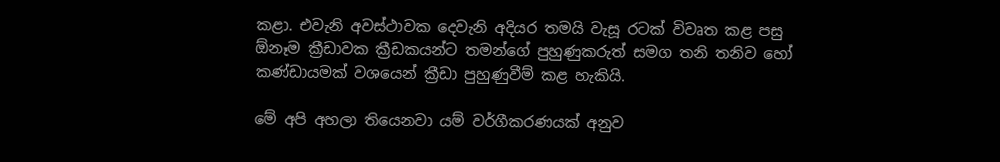කළා. එවැනි අවස්ථාවක දෙවැනි අදියර තමයි වැසූ රටක් විවෘත කළ පසු ඕනෑම ක්‍රීඩාවක ක්‍රීඩකයන්ට තමන්ගේ පුහුණුකරුත් සමග තනි තනිව හෝ කණ්ඩායමක් වශයෙන් ක්‍රීඩා පුහුණුවීම් කළ හැකියි.

මේ අපි අහලා තියෙනවා යම් වර්ගීකරණයක් අනුව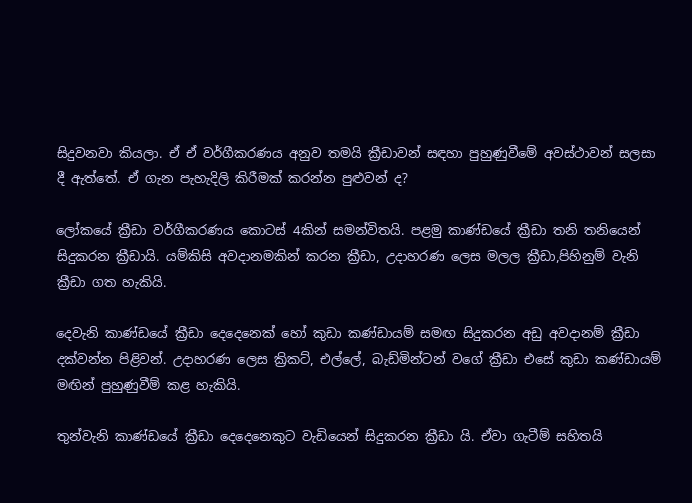සිදුවනවා කියලා. ඒ ඒ වර්ගීකරණය අනුව තමයි ක්‍රීඩාවන් සඳහා පුහුණුවීමේ අවස්ථාවන් සලසා දී ඇත්තේ. ඒ ගැන පැහැදිලි කිරීමක් කරන්න පුළුවන් ද?

ලෝකයේ ක්‍රීඩා වර්ගීකරණය කොටස් 4කින් සමන්විතයි. පළමු කාණ්ඩයේ ක්‍රීඩා තනි තනියෙන් සිදුකරන ක්‍රීඩායි. යම්කිසි අවදානමකින් කරන ක්‍රීඩා, උදාහරණ ලෙස මලල ක්‍රීඩා,පිහිනුම් වැනි ක්‍රීඩා ගත හැකියි.

දෙවැනි කාණ්ඩයේ ක්‍රීඩා දෙදෙනෙක් හෝ කුඩා කණ්ඩායම් සමඟ සිදුකරන අඩු අවදානම් ක්‍රීඩා දක්වන්න පිළිවන්. උදාහරණ ලෙස ක්‍රිකට්, එල්ලේ‍, බැඩ්මින්ටන් වගේ ක්‍රීඩා එසේ කුඩා කණ්ඩායම් මඟින් පුහුණුවීම් කළ හැකියි.

තුන්වැනි කාණ්ඩයේ ක්‍රීඩා දෙදෙනෙකුට වැඩියෙන් සිදුකරන ක්‍රීඩා යි. ඒවා ගැටීම් සහිතයි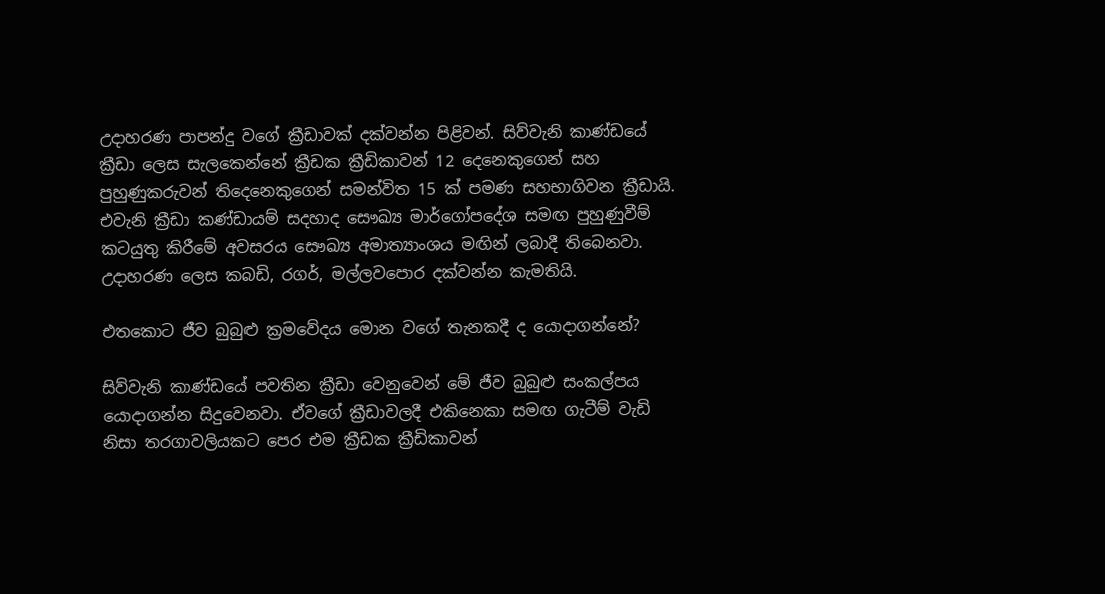උදාහරණ පාපන්දු වගේ ක්‍රීඩාවක් දක්වන්න පිළිවන්. සිව්වැනි කාණ්ඩයේ ක්‍රීඩා ලෙස සැලකෙන්නේ ක්‍රීඩක ක්‍රීඩිකාවන් 12 දෙනෙකුගෙන් සහ පුහුණුකරුවන් තිදෙනෙකුගෙන් සමන්විත 15 ක් පමණ සහභාගිවන ක්‍රීඩායි. එවැනි ක්‍රීඩා කණ්ඩායම් සදහාද සෞඛ්‍ය මාර්ගෝපදේශ සමඟ පුහුණුවීම් කටයුතු කිරීමේ අවසරය සෞඛ්‍ය අමාත්‍යාංශය මඟින් ලබාදී තිබෙනවා. උදාහරණ ලෙස කබඩි, රගර්, මල්ලවපොර දක්වන්න කැමතියි.

එතකොට ජීව බුබුළු ක්‍රමවේදය මොන වගේ තැනකදී ද යොදාගන්නේ?

සිව්වැනි කාණ්ඩයේ පවතින ක්‍රීඩා වෙනුවෙන් මේ ජීව බුබුළු සංකල්පය යොදාගන්න සිදුවෙනවා. ඒවගේ ක්‍රීඩාවලදී එකිනෙකා සමඟ ගැටීම් වැඩි නිසා තරගාවලියකට පෙර එම ක්‍රීඩක ක්‍රීඩිකාවන්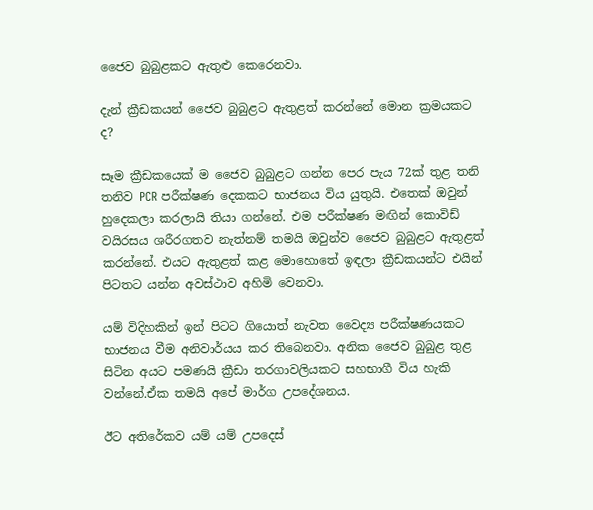ජෛව බුබුළකට ඇතුළු කෙරෙනවා.

දැන් ක්‍රීඩකයන් ජෛව බුබුළට ඇතුළත් කරන්නේ මොන ක්‍රමයකට ද?

සෑම ක්‍රීඩකයෙක් ම ජෛව බුබුළට ගන්න පෙර පැය 72ක් තුළ තනි තනිව PCR පරීක්ෂණ දෙකකට භාජනය විය යුතුයි. එතෙක් ඔවුන් හුදෙකලා කරලායි තියා ගන්නේ. එම පරීක්ෂණ මඟින් කොවිඩ් වයිරසය ශරීරගතව නැත්නම් තමයි ඔවුන්ව ජෛව බුබුළට ඇතුළත් කරන්නේ. එයට ඇතුළත් කළ මොහොතේ ඉඳලා ක්‍රීඩකයන්ට එයින් පිටතට යන්න අවස්ථාව අහිමි වෙනවා.

යම් විදිහකින් ඉන් පිටට ගියොත් නැවත වෛද්‍ය පරීක්ෂණයකට භාජනය වීම අනිවාර්යය කර තිබෙනවා. අනික ජෛව බුබුළ තුළ සිටින අයට පමණයි ක්‍රීඩා තරගාවලියකට සහභාගී විය හැකි වන්නේ.ඒක තමයි අපේ මාර්ග උපදේශනය.

ඊට අතිරේකව යම් යම් උපදෙස්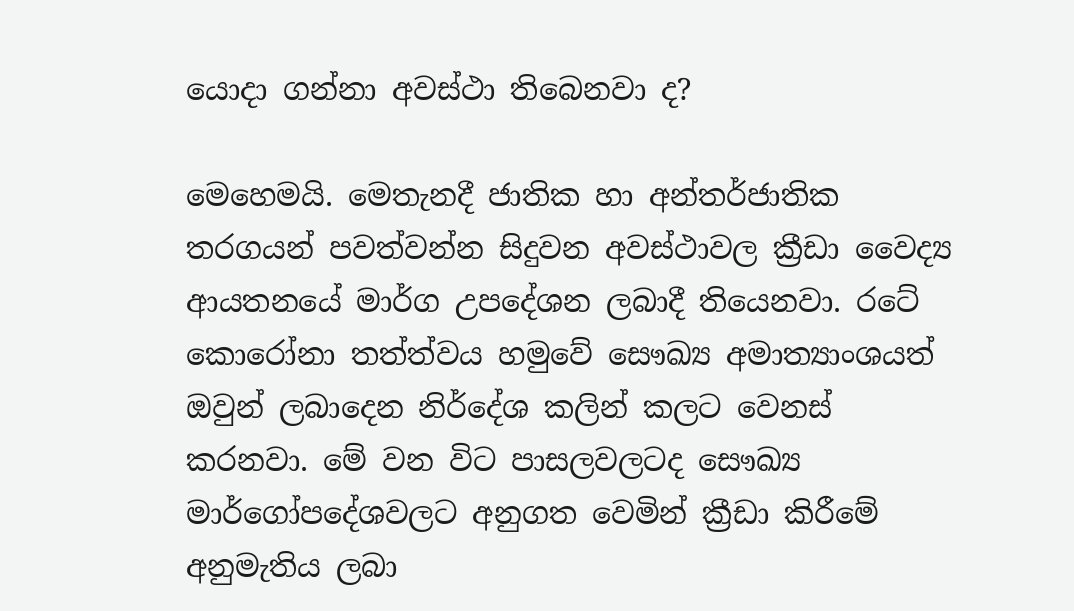යොදා ගන්නා අවස්ථා තිබෙනවා ද?

මෙහෙමයි. මෙතැනදී ජාතික හා අන්තර්ජාතික තරගයන් පවත්වන්න සිදුවන අවස්ථාවල ක්‍රීඩා වෛද්‍ය ආයතනයේ මාර්ග උපදේශන ලබාදී තියෙනවා. රටේ කොරෝනා තත්ත්වය හමුවේ සෞඛ්‍ය අමාත්‍යාංශයත් ඔවුන් ලබාදෙන නිර්දේශ කලින් කලට වෙනස් කරනවා. මේ වන විට පාසලවලටද සෞඛ්‍ය මාර්ගෝපදේශවලට අනුගත වෙමින් ක්‍රීඩා කිරීමේ අනුමැතිය ලබා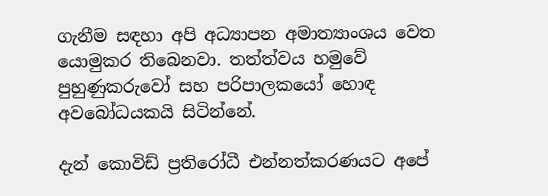ගැනීම සඳහා අපි අධ්‍යාපන අමාත්‍යාංශය වෙත යොමුකර තිබෙනවා. තත්ත්වය හමුවේ පුහුණුකරුවෝ සහ පරිපාලකයෝ හොඳ අවබෝධයකයි සිටින්නේ.

දැන් කොවිඩ් ප්‍රතිරෝධී එන්නත්කරණයට අපේ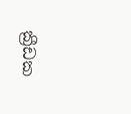ක්‍රීඩක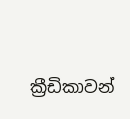ක්‍රීඩිකාවන්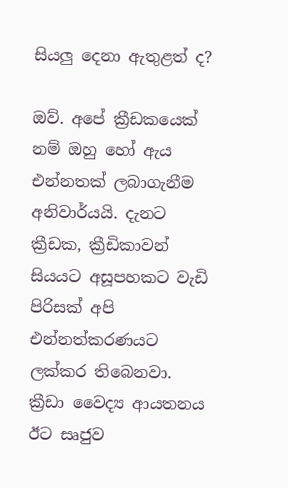සියලු දෙනා ඇතුළත් ද?

ඔව්. අපේ ක්‍රීඩකයෙක් නම් ඔහු හෝ ඇය එන්නතක් ලබාගැනීම අනිවාර්යයි. දැනට ක්‍රීඩක, ක්‍රීඩිකාවන් සියයට අසූපහකට වැඩි පිරිසක් අපි එන්නත්කරණයට ලක්කර තිබෙනවා. ක්‍රීඩා වෛද්‍ය ආයතනය ඊට සෘජුව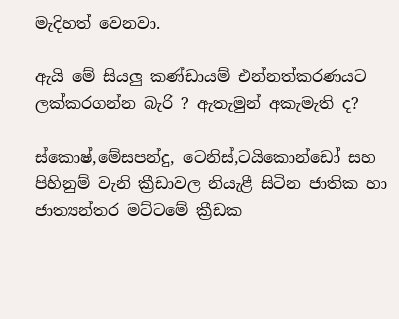මැදිහත් වෙනවා.

ඇයි මේ සියලු කණ්ඩායම් එන්නත්කරණයට ලක්කරගන්න බැරි ? ඇතැමුන් අකැමැති ද?

ස්කොෂ්,මේසපන්දු, ටෙනිස්,ටයිකොන්ඩෝ සහ පිහිනුම් වැනි ක්‍රීඩාවල නියැළී සිටින ජාතික හා ජාත්‍යන්තර මට්ටමේ ක්‍රීඩක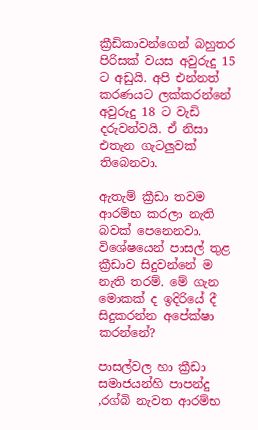ක්‍රීඩිකාවන්ගෙන් බහුතර පිරිසක් වයස අවුරුදු 15 ට අඩුයි. අපි එන්නත් කරණයට ලක්කරන්නේ අවුරුදු 18 ට වැඩි දරුවන්වයි. ඒ නිසා එතැන ගැටලුවක් තිබෙනවා.

ඇතැම් ක්‍රීඩා තවම ආරම්භ කරලා නැති බවක් පෙනෙනවා. විශේෂයෙන් පාසල් තුළ ක්‍රීඩාව සිදුවන්නේ ම නැති තරම්. මේ ගැන මොකක් ද ඉදිරියේ දී සිදුකරන්න අපේක්ෂා කරන්නේ?

පාසල්වල හා ක්‍රීඩා සමාජයන්හි පාපන්දු ,රග්බි නැවත ආරම්භ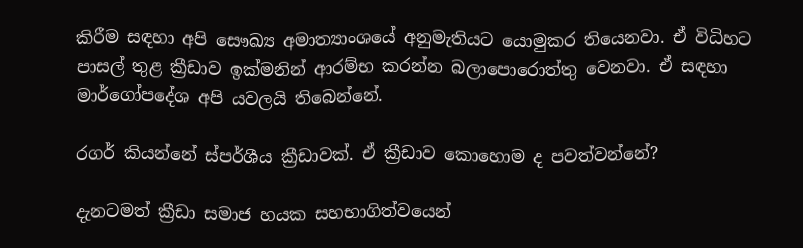කිරීම සඳහා අපි සෞඛ්‍ය අමාත්‍යාංශයේ අනුමැතියට යොමුකර තියෙනවා. ඒ විධිහට පාසල් තුළ ක්‍රීඩාව ඉක්මනින් ආරම්භ කරන්න බලාපොරොත්තු වෙනවා. ඒ සඳහා මාර්ගෝපදේශ අපි යවලයි තිබෙන්නේ.

රගර් කියන්නේ ස්පර්ශීය ක්‍රීඩාවක්. ඒ ක්‍රීඩාව කොහොම ද පවත්වන්නේ?

දැනටමත් ක්‍රීඩා සමාජ හයක සහභාගිත්වයෙන්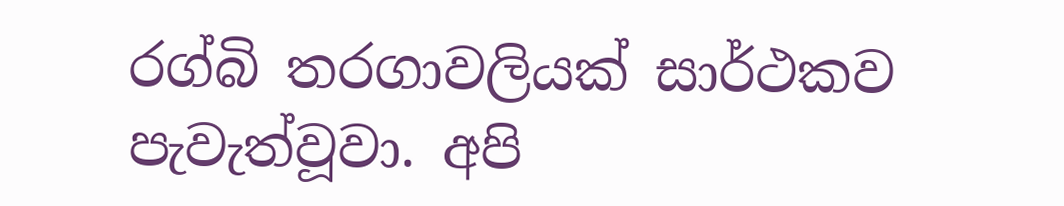රග්බි තරගාවලියක් සාර්ථකව පැවැත්වූවා. අපි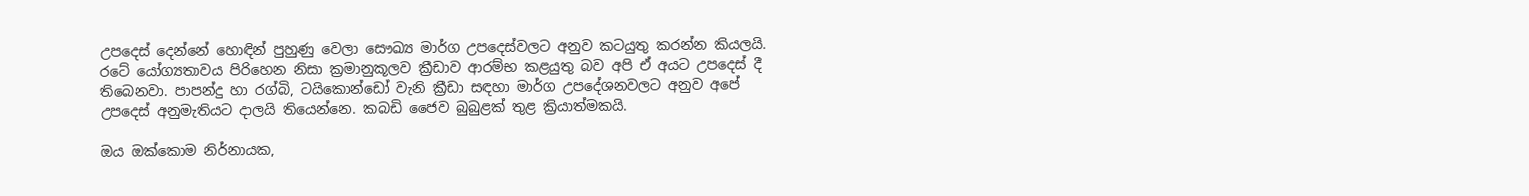උපදෙස් දෙන්නේ හොඳින් පුහුණු වෙලා සෞඛ්‍ය මාර්ග උපදෙස්වලට අනුව කටයුතු කරන්න කියලයි. රටේ යෝග්‍යතාවය පිරිහෙන නිසා ක්‍රමානුකූලව ක්‍රීඩාව ආරම්භ කළයුතු බව අපි ඒ අයට උපදෙස් දී තිබෙනවා. පාපන්දු හා රග්බි, ටයිකොන්ඩෝ වැනි ක්‍රීඩා සඳහා මාර්ග උපදේශනවලට අනුව අපේ උපදෙස් අනුමැතියට දාලයි තියෙන්නෙ. කබඩි ජෛව බුබුළක් තුළ ක්‍රියාත්මකයි.

ඔය ඔක්කොම නිර්නායක,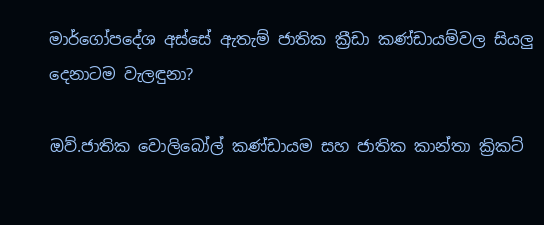මාර්ගෝපදේශ අස්සේ ඇතැම් ජාතික ක්‍රීඩා කණ්ඩායම්වල සියලු දෙනාටම වැලඳුනා?

ඔව්.ජාතික වොලිබෝල් කණ්ඩායම සහ ජාතික කාන්තා ක්‍රිකට්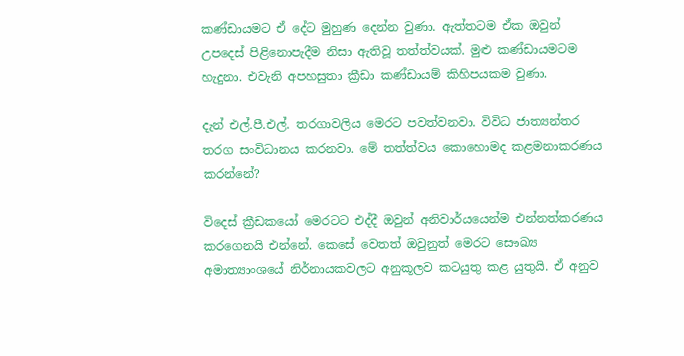කණ්ඩායමට ඒ දේට මුහුණ දෙන්න වුණා. ඇත්තටම ඒක ඔවුන් උපදෙස් පිළිනොපැදීම නිසා ඇතිවූ තත්ත්වයක්. මුළු කණ්ඩායමටම හැදුනා. එවැනි අපහසුතා ක්‍රීඩා කණ්ඩායම් කිහිපයකම වුණා.

දැන් එල්.පී.එල්. තරගාවලිය මෙරට පවත්වනවා. විවිධ ජාත්‍යන්තර තරග සංවිධානය කරනවා. මේ තත්ත්වය කොහොමද කළමනාකරණය කරන්නේ?

විදෙස් ක්‍රීඩකයෝ මෙරටට එද්දී ඔවුන් අනිවාර්යයෙන්ම එන්නත්කරණය කරගෙනයි එන්නේ. කෙසේ වෙතත් ඔවුනුත් මෙරට සෞඛ්‍ය අමාත්‍යාංශයේ නිර්නායකවලට අනුකූලව කටයුතු කළ යුතුයි. ඒ අනුව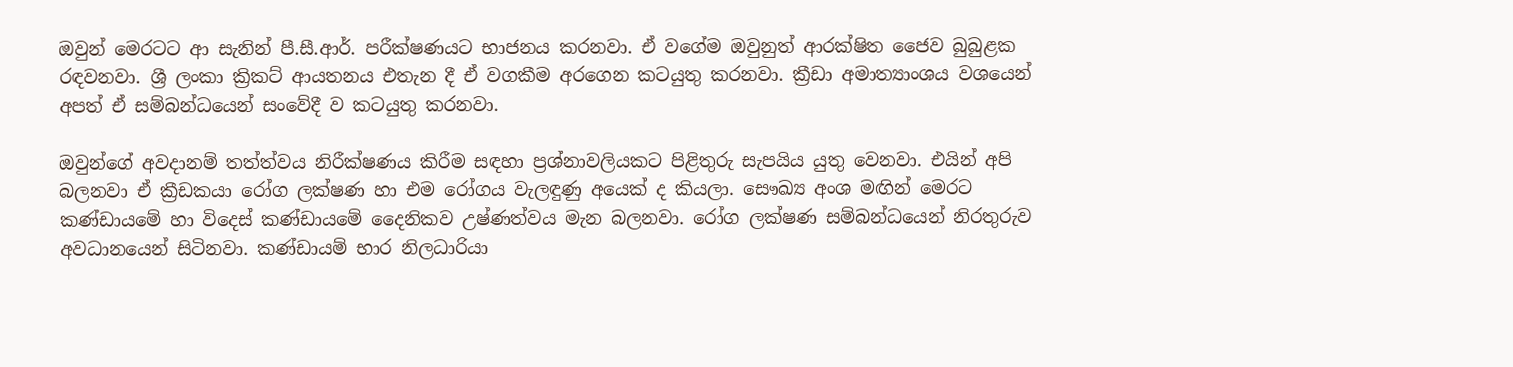ඔවුන් මෙරටට ආ සැනින් පී.සී.ආර්. පරීක්ෂණයට භාජනය කරනවා. ඒ වගේම ඔවුනුත් ආරක්ෂිත ජෛව බුබුළක රඳවනවා. ශ්‍රී ලංකා ක්‍රිකට් ආයතනය එතැන දී ඒ වගකීම අරගෙන කටයුතු කරනවා. ක්‍රීඩා අමාත්‍යාංශය වශයෙන් අපත් ඒ සම්බන්ධයෙන් සංවේදී ව කටයුතු කරනවා.

ඔවුන්ගේ අවදානම් තත්ත්වය නිරීක්ෂණය කිරීම සඳහා ප්‍රශ්නාවලියකට පිළිතුරු සැපයිය යුතු වෙනවා. එයින් අපි බලනවා ඒ ක්‍රීඩකයා රෝග ලක්ෂණ හා එම රෝගය වැලඳුණු අයෙක් ද කියලා. සෞඛ්‍ය අංශ මඟින් මෙරට කණ්ඩායමේ හා විදෙස් කණ්ඩායමේ දෛනිකව උෂ්ණත්වය මැන බලනවා. රෝග ලක්ෂණ සම්බන්ධයෙන් නිරතුරුව අවධානයෙන් සිටිනවා. කණ්ඩායම් භාර නිලධාරියා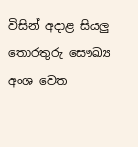විසින් අදාළ සියලු තොරතුරු සෞඛ්‍ය අංශ වෙත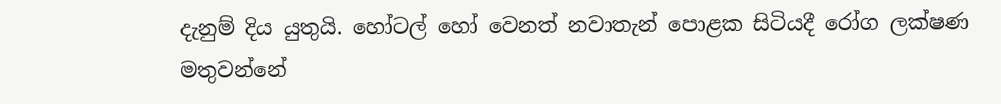දැනුම් දිය යුතුයි. හෝටල් හෝ වෙනත් නවාතැන් පොළක සිටියදී රෝග ලක්ෂණ මතුවන්නේ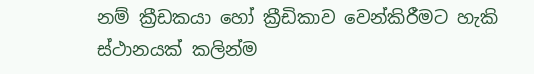නම් ක්‍රීඩකයා හෝ ක්‍රීඩිකාව වෙන්කිරීමට හැකි ස්ථානයක් කලින්ම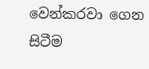වෙන්කරවා ගෙන සිටීම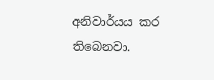අනිවාර්යය කර තිබෙනවා.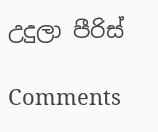උදුලා පීරිස්

Comments